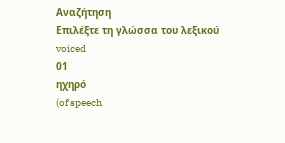Αναζήτηση
Επιλέξτε τη γλώσσα του λεξικού
voiced
01
ηχηρό
(of speech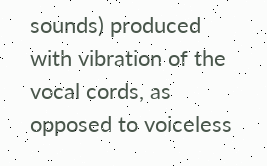sounds) produced with vibration of the vocal cords, as opposed to voiceless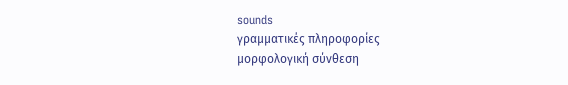sounds
γραμματικές πληροφορίες
μορφολογική σύνθεση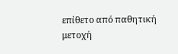επίθετο από παθητική μετοχή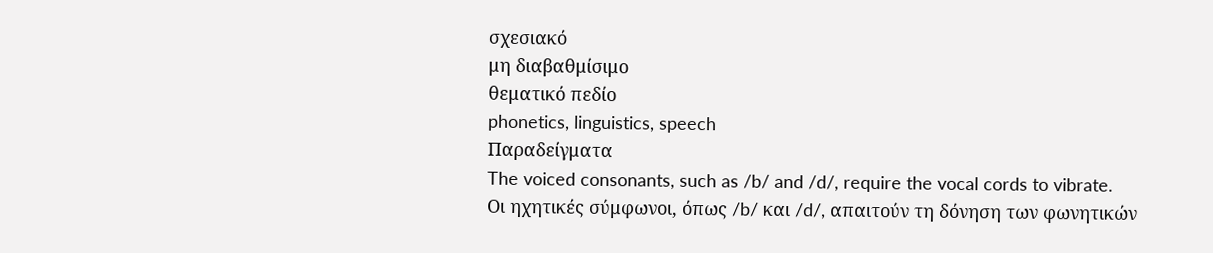σχεσιακό
μη διαβαθμίσιμο
θεματικό πεδίο
phonetics, linguistics, speech
Παραδείγματα
The voiced consonants, such as /b/ and /d/, require the vocal cords to vibrate.
Οι ηχητικές σύμφωνοι, όπως /b/ και /d/, απαιτούν τη δόνηση των φωνητικών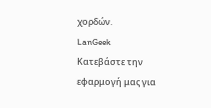χορδών.
LanGeek
Κατεβάστε την εφαρμογή μας για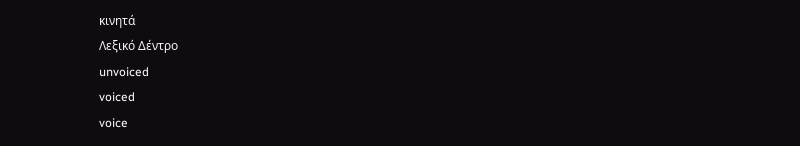κινητά
Λεξικό Δέντρο
unvoiced
voiced
voice